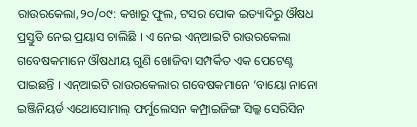ରାଉରକେଲା,୨୦/୦୯: କଖାରୁ ଫୁଲ, ଟସର ପୋକ ଇତ୍ୟାଦିରୁ ଔଷଧ ପ୍ରସ୍ତୁତି ନେଇ ପ୍ରୟାସ ଚାଲିଛି । ଏ ନେଇ ଏନ୍ଆଇଟି ରାଉରକେଲା ଗବେଷକମାନେ ଔଷଧୀୟ ଗୁଣି ଖୋଜିବା ସମ୍ପର୍କିତ ଏକ ପେଟେଣ୍ଟ ପାଇଛନ୍ତି । ଏନ୍ଆଇଟି ରାଉରକେଲାର ଗବେଷକମାନେ ‘ବାୟୋ ନାନୋ ଇଞ୍ଜିନିୟର୍ଡ ଏଥୋସୋମାଲ୍ ଫର୍ମୁଲେସନ କମ୍ପ୍ରାଇଜିଙ୍ଗ ସିଲ୍କ ସେରିସିନ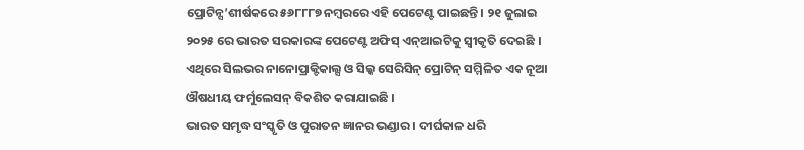ପ୍ରୋଟିନ୍ସ’ଶୀର୍ଷକରେ ୫୬୮୮୮୭ ନମ୍ବରରେ ଏହି ପେଟେଣ୍ଟ ପାଇଛନ୍ତି । ୨୧ ଜୁଲାଇ ୨୦୨୫ ରେ ଭାରତ ସରକାରଙ୍କ ପେଟେଣ୍ଟ ଅଫିସ୍ ଏନ୍ଆଇଟିକୁ ସ୍ୱୀକୃତି ଦେଇଛି । ଏଥିରେ ସିଲଭର ନାନୋପ୍ରାକ୍ଟିକାଲ୍ସ ଓ ସିଲ୍କ ସେରିସିନ୍ ପ୍ରୋଟିନ୍ ସମ୍ମିଳିତ ଏକ ନୂଆ ଔଷଧୀୟ ଫର୍ମୁଲେସନ୍ ବିକଶିତ କରାଯାଇଛି ।
ଭାରତ ସମୃଦ୍ଧ ସଂସ୍କୃତି ଓ ପୁରାତନ ଜ୍ଞାନର ଭଣ୍ଡାର । ଦୀର୍ଘକାଳ ଧରି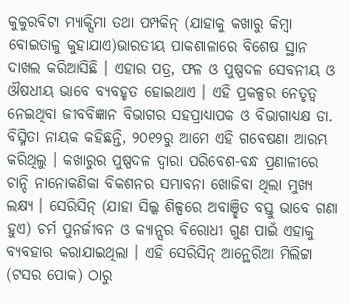କୁକୁରବିଟା ମ୍ୟାକ୍ସିମା ତଥା ପମ୍ପକିନ୍ (ଯାହାକୁ କଖାରୁ କିମ୍ବା ବୋଇତାଳୁ କୁହାଯାଏ)ଭାରତୀୟ ପାକଶାଳାରେ ବିଶେଷ ସ୍ଥାନ ଦାଖଲ କରିଆସିଛି । ଏହାର ପତ୍ର, ଫଳ ଓ ପୁଷ୍ପଦଳ ସେବନୀୟ ଓ ଔଷଧୀୟ ଭାବେ ବ୍ୟବହୃତ ହୋଇଥାଏ । ଏହି ପ୍ରକଳ୍ପର ନେତୃତ୍ୱ ନେଇଥିବା ଜୀବବିଜ୍ଞାନ ବିଭାଗର ସହପ୍ରାଧ୍ୟାପକ ଓ ବିଭାଗାଧ୍ୟକ୍ଷ ଡା. ବିସ୍ମିତା ନାୟକ କହିଛନ୍ତି, ୨୦୧୨ରୁ ଆମେ ଏହି ଗବେଷଣା ଆରମ୍ଭ କରିଥିଲୁ । କଖାରୁର ପୁଷ୍ପଦଳ ଦ୍ୱାରା ପରିବେଶ-ବନ୍ଧ ପ୍ରଣାଳୀରେ ଚାନ୍ଦି ନାନୋକଣିକା ବିକଶନର ସମ୍ଭାବନା ଖୋଜିବା ଥିଲା ମୁଖ୍ୟ ଲକ୍ଷ୍ୟ । ସେରିସିନ୍ (ଯାହା ସିଲ୍କ ଶିଳ୍ପରେ ଅବାଞ୍ଛିତ ବସ୍ତୁ ଭାବେ ଗଣା ହୁଏ) ଚର୍ମ ପୁନର୍ଜୀବନ ଓ କ୍ୟାନ୍ସର ବିରୋଧୀ ଗୁଣ ପାଇଁ ଏହାକୁ ବ୍ୟବହାର କରାଯାଇଥିଲା । ଏହି ସେରିସିନ୍ ଆନ୍ଥେରିଆ ମିଲିଟ୍ଟା (ଟସର ପୋକ) ଠାରୁ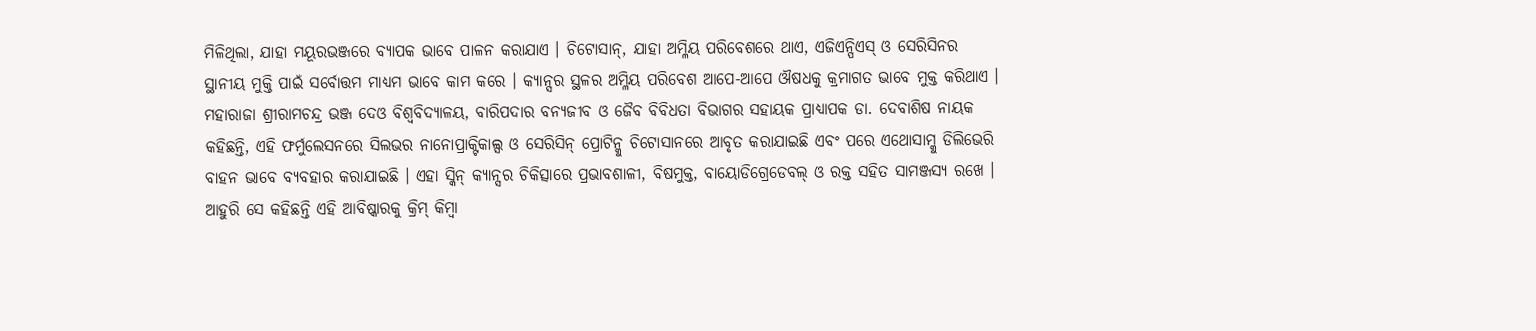ମିଳିଥିଲା, ଯାହା ମୟୂରଭଞ୍ଜରେ ବ୍ୟାପକ ଭାବେ ପାଳନ କରାଯାଏ । ଚିଟୋସାନ୍, ଯାହା ଅମ୍ଳିୟ ପରିବେଶରେ ଥାଏ, ଏଜିଏନ୍ପିଏସ୍ ଓ ସେରିସିନର ସ୍ଥାନୀୟ ମୁକ୍ତି ପାଇଁ ସର୍ବୋତ୍ତମ ମାଧ୍ୟମ ଭାବେ କାମ କରେ । କ୍ୟାନ୍ସର ସ୍ଥଳର ଅମ୍ଳିୟ ପରିବେଶ ଆପେ-ଆପେ ଔଷଧକୁ କ୍ରମାଗତ ଭାବେ ମୁକ୍ତ କରିଥାଏ ।
ମହାରାଜା ଶ୍ରୀରାମଚନ୍ଦ୍ର ଭଞ୍ଜ ଦେଓ ବିଶ୍ୱବିଦ୍ୟାଳୟ, ବାରିପଦାର ବନ୍ୟଜୀବ ଓ ଜୈବ ବିବିଧତା ବିଭାଗର ସହାୟକ ପ୍ରାଧ୍ୟାପକ ଡା. ଦେବାଶିଷ ନାୟକ କହିଛନ୍ତି, ଏହି ଫର୍ମୁଲେସନରେ ସିଲଭର ନାନୋପ୍ରାକ୍ଟିକାଲ୍ସ ଓ ସେରିସିନ୍ ପ୍ରୋଟିନ୍କୁ ଚିଟୋସାନରେ ଆବୃତ କରାଯାଇଛି ଏବଂ ପରେ ଏଥୋସାମ୍କୁ ଡିଲିଭେରି ବାହନ ଭାବେ ବ୍ୟବହାର କରାଯାଇଛି । ଏହା ସ୍କିନ୍ କ୍ୟାନ୍ସର ଚିକିତ୍ସାରେ ପ୍ରଭାବଶାଳୀ, ବିଷମୁକ୍ତ, ବାୟୋଡିଗ୍ରେଡେବଲ୍ ଓ ରକ୍ତ ସହିତ ସାମଞ୍ଜସ୍ୟ ରଖେ । ଆହୁରି ସେ କହିଛନ୍ତି ଏହି ଆବିଷ୍କାରକୁ କ୍ରିମ୍ କିମ୍ବା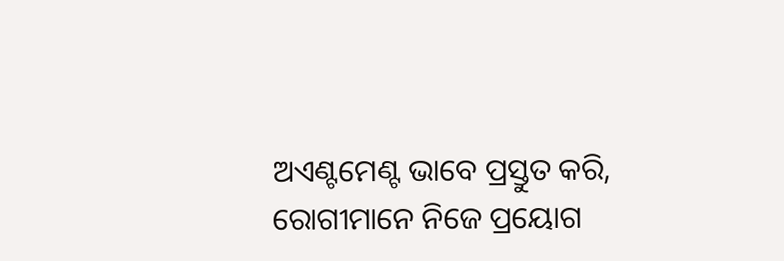ଅଏଣ୍ଟମେଣ୍ଟ ଭାବେ ପ୍ରସ୍ତୁତ କରି, ରୋଗୀମାନେ ନିଜେ ପ୍ରୟୋଗ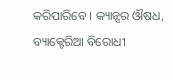କରିପାରିବେ । କ୍ୟାନ୍ସର ଔଷଧ, ବ୍ୟାକ୍ଟେରିଆ ବିରୋଧୀ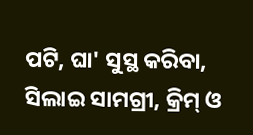ପଟି, ଘା' ସୁସ୍ଥ କରିବା, ସିଲାଇ ସାମଗ୍ରୀ, କ୍ରିମ୍ ଓ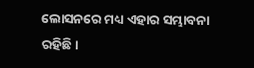ଲୋସନରେ ମଧ୍ୟ ଏହାର ସମ୍ଭାବନା ରହିଛି।